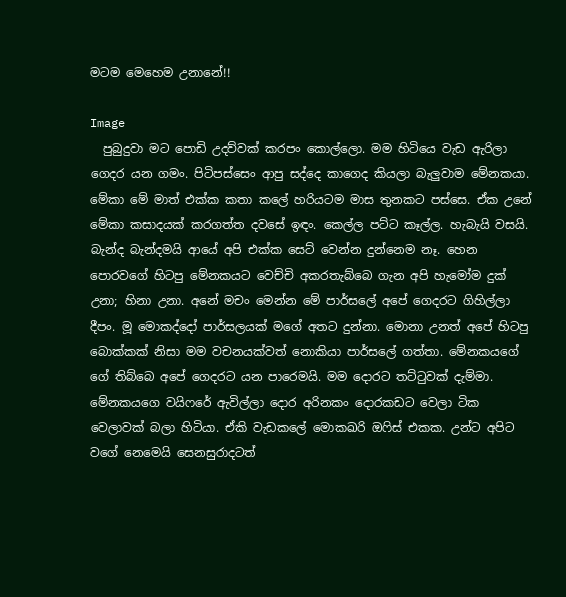මටම මෙහෙම උනානේ!!

Image
  පුබුදුවා මට පොඩි උදව්වක් කරපං කොල්ලො. මම හිටියෙ වැඩ ඇරිලා ගෙදර යන ගමං. පිටිපස්සෙං ආපු සද්දෙ කාගෙද කියලා බැලුවාම මේනකයා. මේකා මේ මාත් එක්ක කතා කලේ හරියටම මාස තුනකට පස්සෙ. ඒක උනේ මේකා කසාදයක් කරගත්ත දවසේ ඉඳං. කෙල්ල පට්ට කෑල්ල. හැබැයි වසයි. බැන්ද බැන්දමයි ආයේ අපි එක්ක සෙට් වෙන්න දුන්නෙම නෑ. හෙන පොරවගේ හිටපු මේනකයට වෙච්චි අකරතැබ්බෙ ගැන අපි හැමෝම දුක් උනා; හිනා උනා. අනේ මචං මෙන්න මේ පාර්සලේ අපේ ගෙදරට ගිහිල්ලා දීපං. මූ මොකද්දෝ පාර්සලයක් මගේ අතට දුන්නා. මොනා උනත් අපේ හිටපු බොක්කක් නිසා මම වචනයක්වත් නොකියා පාර්සලේ ගත්තා. මේනකයගේ ගේ තිබ්බෙ අපේ ගෙදරට යන පාරෙමයි. මම දොරට තට්ටුවක් දැම්මා. මේනකයගෙ වයිෆරේ ඇවිල්ලා දොර අරිනකං දොරකඩට වෙලා ටික වෙලාවක් බලා හිටියා. ඒකි වැඩකලේ මොකඛරි ඔෆිස් එකක. උන්ට අපිට වගේ නෙමෙයි සෙනසුරාදටත්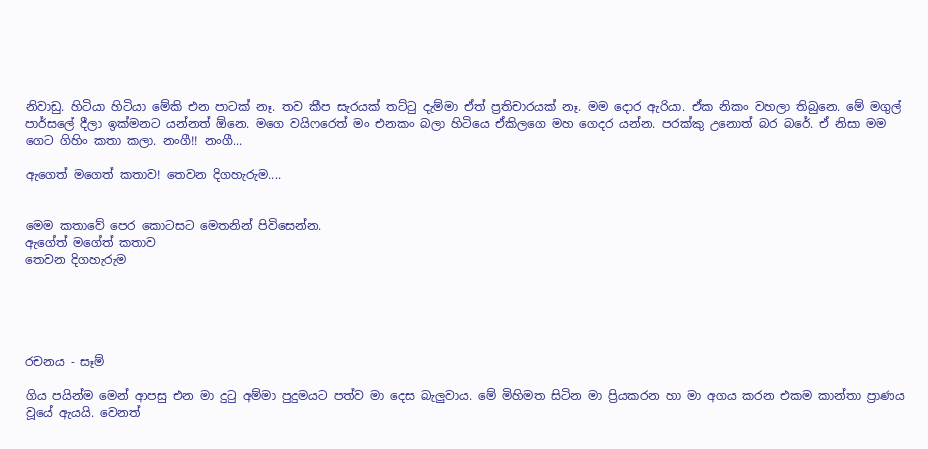නිවාඩු. හිටියා හිටියා මේකි එන පාටක් නෑ. තව කීප සැරයක් තට්ටු දැම්මා ඒත් ප්‍රතිචාරයක් නෑ. මම දොර ඇරියා. ඒක නිකං වහලා තිබුනෙ. මේ මගුල් පාර්සලේ දීලා ඉක්මනට යන්නත් ඕනෙ. මගෙ වයිෆරෙත් මං එනකං බලා හිටියෙ ඒකිලගෙ මහ ගෙදර යන්න. පරක්කු උනොත් බර බරේ. ඒ නිසා මම ගෙට ගිහිං කතා කලා. නංගී!! නංගී...

ඇගෙත් මගෙත් කතාව! තෙවන දිගහැරුම....


මෙම කතාවේ පෙර කොටසට මෙතනින් පිවිසෙන්න.
ඇගේත් මගේත් කතාව
තෙවන දිගහැරුම





රචනය - සෑම්

ගිය පයින්ම මෙන් ආපසු එන මා දුටු අම්මා පුදුමයට පත්ව මා දෙස බැලුවාය. මේ මිහිමත සිටින මා ප්‍රියකරන හා මා අගය කරන එකම කාන්තා ප්‍රාණය වූයේ ඇයයි. වෙනත්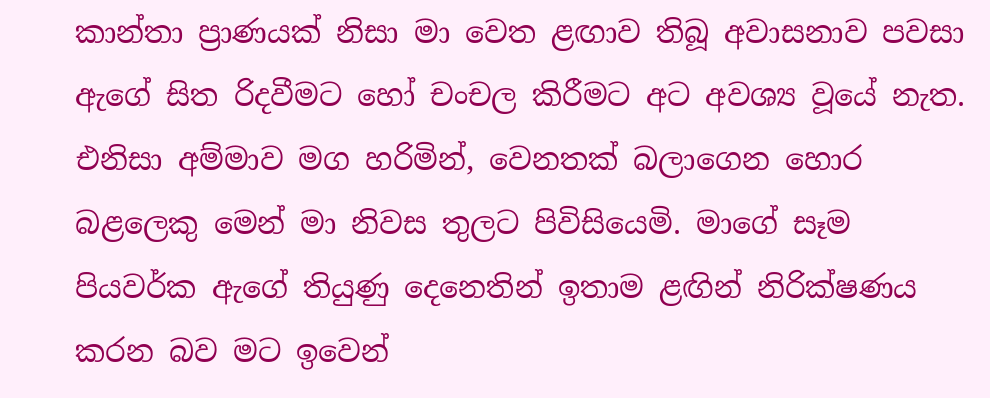කාන්තා ප්‍රාණයක් නිසා මා වෙත ළඟාව තිබූ අවාසනාව පවසා ඇගේ සිත රිදවීමට හෝ චංචල කිරීමට අට අවශ්‍ය වූයේ නැත. එනිසා අම්මාව මග හරිමින්, වෙනතක් බලාගෙන හොර බළලෙකු මෙන් මා නිවස තුලට පිවිසියෙමි. මාගේ සෑම පියවර්ක ඇගේ තියුණු දෙනෙතින් ඉතාම ළඟින් නිරික්ෂණය කරන බව මට ඉවෙන්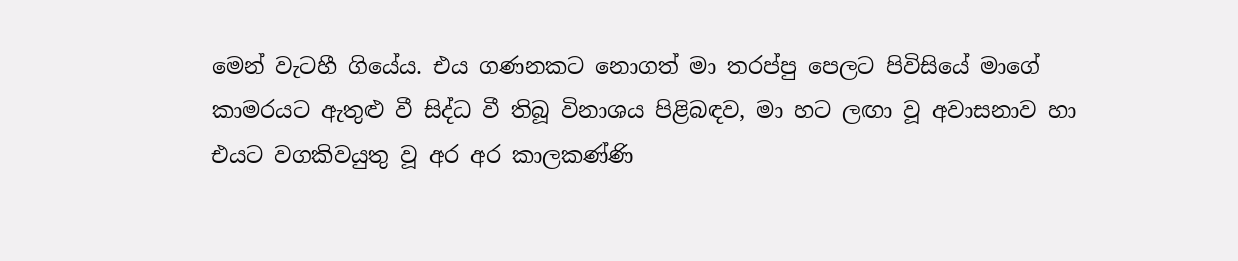මෙන් වැටහී ගියේය. එය ගණනකට නොගත් මා තරප්පු පෙලට පිවිසියේ මාගේ කාමරයට ඇතුළු වී සිද්ධ වී තිබූ විනාශය පිළිබඳව, මා හට ලඟා වූ අවාසනාව හා එයට වගකිවයුතු වූ අර අර කාලකණ්ණි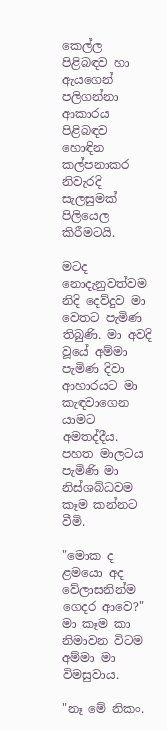කෙල්ල පිළිබඳව හා ඇයගෙන් පලිගන්නා ආකාරය පිළිබඳව හොඳින කල්පනාකර නිවැරදි සැලසුමක් පිලියෙල කිරීමටයි.

මටද නොදැනුවත්වම නිදි දෙව්දුව මා වෙතට පැමිණ තිබුණි. මා අවදි වූයේ අම්මා පැමිණ දිවා ආහාරයට මා කැඳවාගෙන යාමට අමතද්දීය. පහත මාලටය පැමිණි මා නිස්ශබ්ධවම කෑම කන්නට වීමි.

"මොක ද ළමයො අද වේලාසනින්ම ගෙදර ආවෙ?" මා කෑම කා නිමාවන විටම අම්මා මා විමසුවාය.

"නෑ මේ නිකං.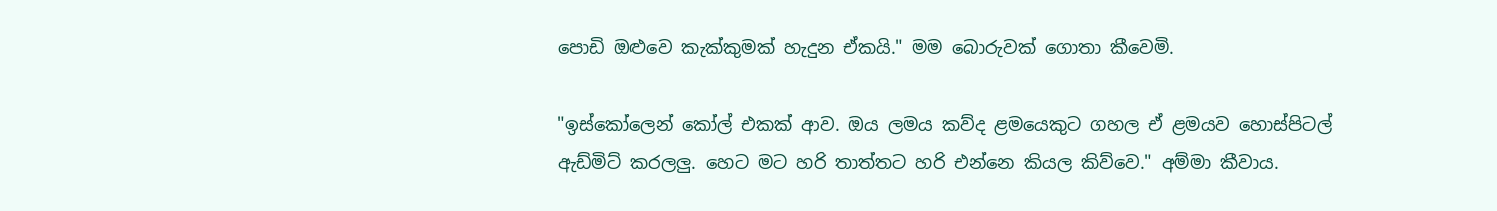පොඩි ඔළුවෙ කැක්කුමක් හැදුන ඒකයි." මම බොරුවක් ගොතා කීවෙමි.

"ඉස්කෝලෙන් කෝල් එකක් ආව. ඔය ලමය කව්ද ළමයෙකුට ගහල ඒ ළමයව හොස්පිටල් ඇඩ්මිට් කරලලු. හෙට මට හරි තාත්තට හරි එන්නෙ කියල කිව්වෙ." අම්මා කීවාය.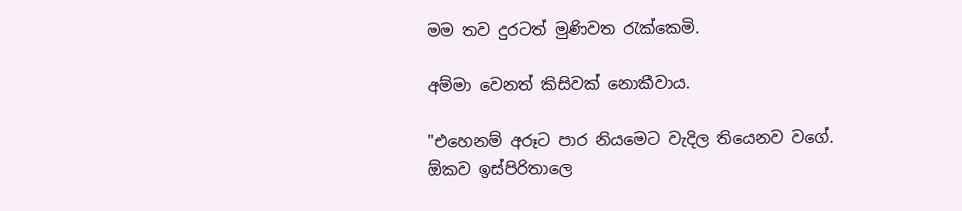මම තව දුරටත් මුණිවත රැක්කෙමි.

අම්මා වෙනත් කිසිවක් නොකීවාය.

"එහෙනම් අරූට පාර නියමෙට වැදිල තියෙනව වගේ. ඕකව ඉස්පිරිතාලෙ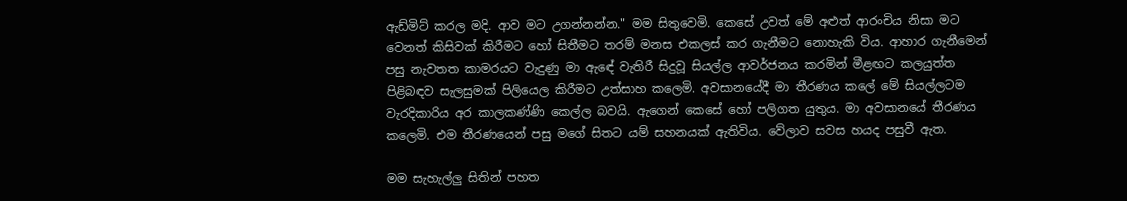ඇඩ්මිට් කරල මදි. ආව මට උගන්නන්න." මම සිතුවෙමි. කෙසේ උවත් මේ අළුත් ආරංචිය නිසා මට වෙනත් කිසිවක් කිරීමට හෝ සිතීමට තරම් මනස එකලස් කර ගැනීමට නොහැකි විය. ආහාර ගැනීමෙන් පසු නැවතත කාමරයට වැදුණු මා ඇඳේ වැතිරී සිදුවූ සියල්ල ආවර්ජනය කරමින් මීළඟට කලයුත්ත පිළිබඳව සැලසුමක් පිලියෙල කිරීමට උත්සාහ කලෙමි. අවසානයේදී මා තීරණය කලේ මේ සියල්ලටම වැරදිකාරිය අර කාලකණ්ණි කෙල්ල බවයි. ඇගෙන් කෙසේ හෝ පලිගත යුතුය. මා අවසානයේ තීරණය කලෙමි. එම තීරණයෙන් පසු මගේ සිතට යම් සහනයක් ඇතිවිය. වේලාව සවස හයද පසුවී ඇත.

මම සැහැල්ලු සිතින් පහත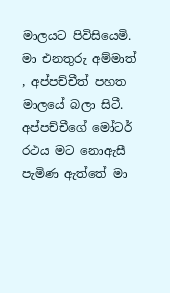මාලයට පිවිසියෙමි. මා එනතුරු අම්මාත් , අප්පච්චීත් පහත මාලයේ බලා සිටී. අප්පච්චීගේ මෝටර් රථය මට නොඇසී පැමිණ ඇත්තේ මා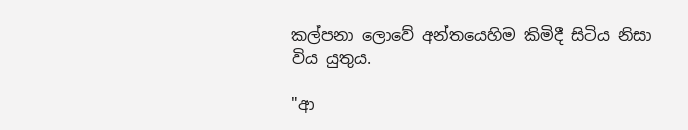කල්පනා ලොවේ අන්තයෙහිම කිමිදී සිටිය නිසා විය යුතුය.

"ආ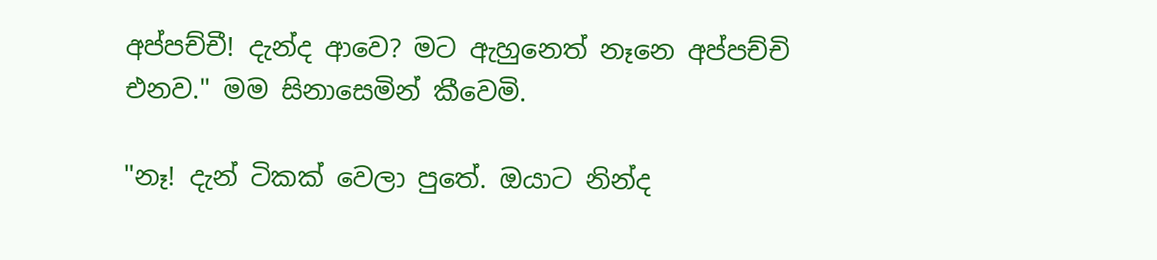අප්පච්චී! දැන්ද ආවෙ? මට ඇහුනෙත් නෑනෙ අප්පච්චි එනව." මම සිනාසෙමින් කීවෙමි.

"නෑ! දැන් ටිකක් වෙලා පුතේ. ඔයාට නින්ද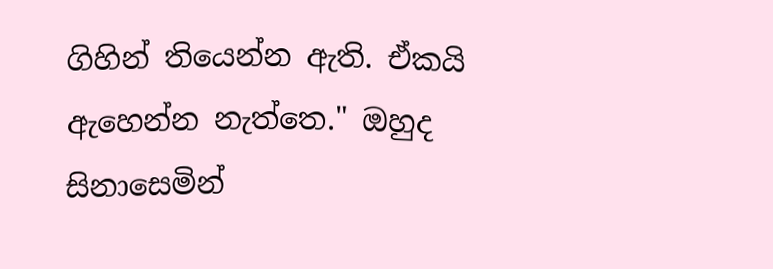ගිහින් තියෙන්න ඇති. ඒකයි ඇහෙන්න නැත්තෙ." ඔහුද සිනාසෙමින්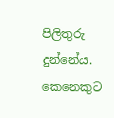පිලිතුරු දුන්නේය. කෙනෙකුට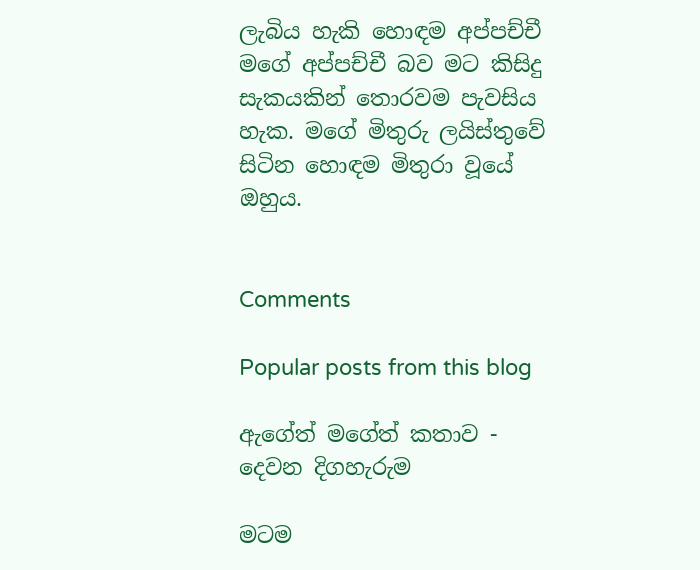ලැබිය හැකි හොඳම අප්පච්චී මගේ අප්පච්චී බව මට කිසිදු සැකයකින් තොරවම පැවසිය හැක. මගේ මිතුරු ලයිස්තුවේ සිටින හොඳම මිතුරා වූයේ ඔහුය.


Comments

Popular posts from this blog

ඇගේත් මගේත් කතාව - දෙවන දිගහැරුම

මටම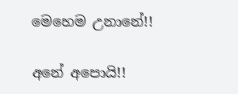මෙහෙම උනානේ!!

අනේ අපොයි!!